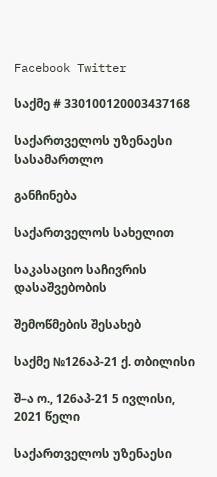Facebook Twitter

საქმე # 330100120003437168

საქართველოს უზენაესი სასამართლო

განჩინება

საქართველოს სახელით

საკასაციო საჩივრის დასაშვებობის

შემოწმების შესახებ

საქმე №126აპ-21 ქ. თბილისი

შ–ა ო., 126აპ-21 5 ივლისი, 2021 წელი

საქართველოს უზენაესი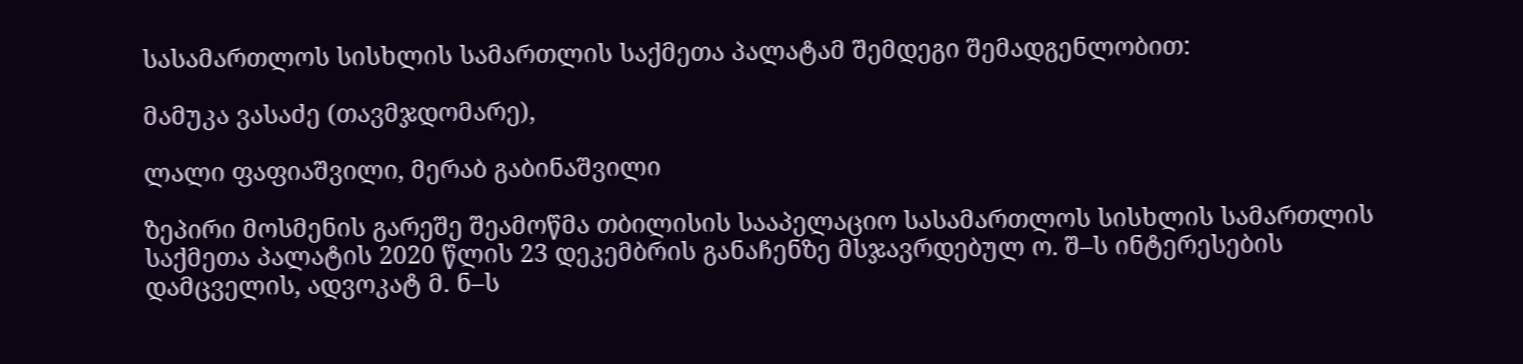სასამართლოს სისხლის სამართლის საქმეთა პალატამ შემდეგი შემადგენლობით:

მამუკა ვასაძე (თავმჯდომარე),

ლალი ფაფიაშვილი, მერაბ გაბინაშვილი

ზეპირი მოსმენის გარეშე შეამოწმა თბილისის სააპელაციო სასამართლოს სისხლის სამართლის საქმეთა პალატის 2020 წლის 23 დეკემბრის განაჩენზე მსჯავრდებულ ო. შ–ს ინტერესების დამცველის, ადვოკატ მ. ნ–ს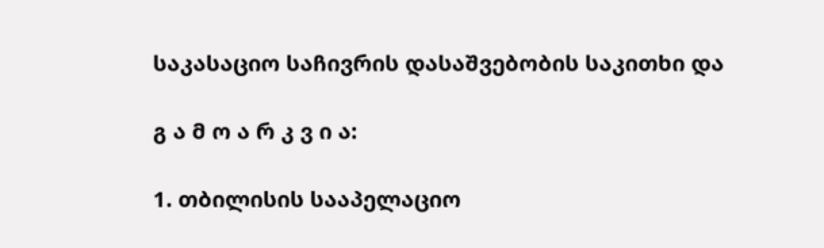საკასაციო საჩივრის დასაშვებობის საკითხი და

გ ა მ ო ა რ კ ვ ი ა:

1. თბილისის სააპელაციო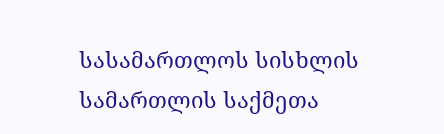სასამართლოს სისხლის სამართლის საქმეთა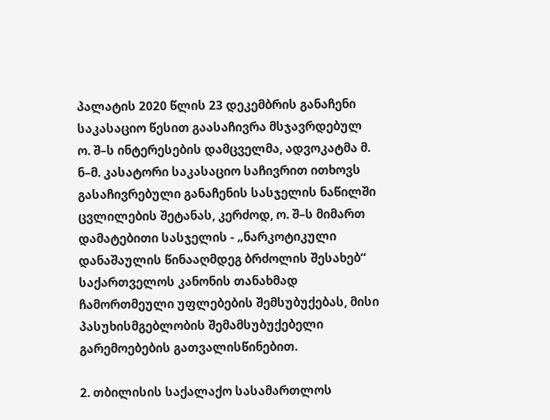პალატის 2020 წლის 23 დეკემბრის განაჩენი საკასაციო წესით გაასაჩივრა მსჯავრდებულ ო. შ–ს ინტერესების დამცველმა, ადვოკატმა მ. ნ–მ. კასატორი საკასაციო საჩივრით ითხოვს გასაჩივრებული განაჩენის სასჯელის ნაწილში ცვლილების შეტანას, კერძოდ, ო. შ–ს მიმართ დამატებითი სასჯელის - „ნარკოტიკული დანაშაულის წინააღმდეგ ბრძოლის შესახებ“ საქართველოს კანონის თანახმად ჩამორთმეული უფლებების შემსუბუქებას, მისი პასუხისმგებლობის შემამსუბუქებელი გარემოებების გათვალისწინებით.

2. თბილისის საქალაქო სასამართლოს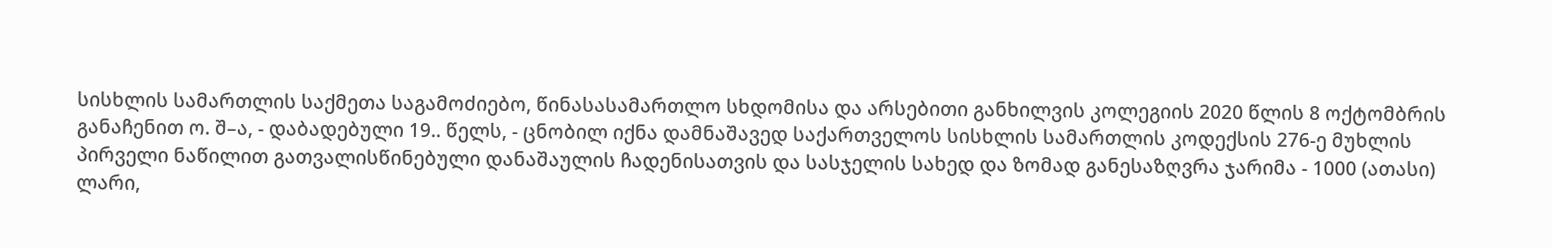სისხლის სამართლის საქმეთა საგამოძიებო, წინასასამართლო სხდომისა და არსებითი განხილვის კოლეგიის 2020 წლის 8 ოქტომბრის განაჩენით ო. შ–ა, - დაბადებული 19.. წელს, - ცნობილ იქნა დამნაშავედ საქართველოს სისხლის სამართლის კოდექსის 276-ე მუხლის პირველი ნაწილით გათვალისწინებული დანაშაულის ჩადენისათვის და სასჯელის სახედ და ზომად განესაზღვრა ჯარიმა - 1000 (ათასი) ლარი,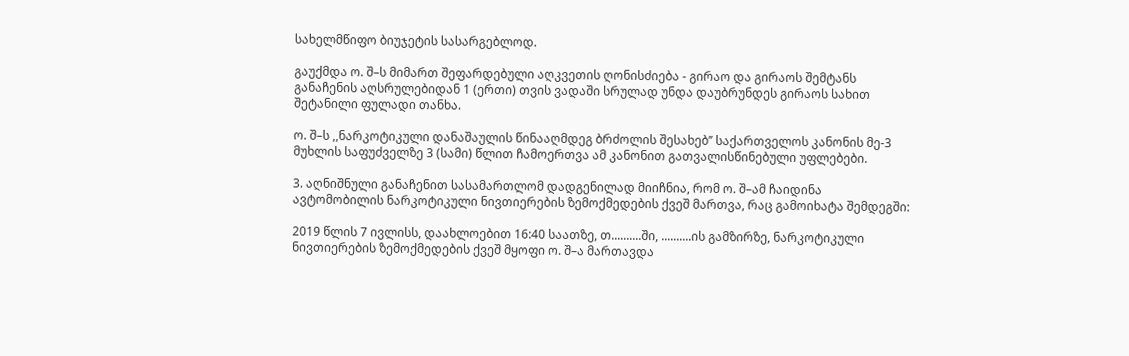სახელმწიფო ბიუჯეტის სასარგებლოდ.

გაუქმდა ო. შ–ს მიმართ შეფარდებული აღკვეთის ღონისძიება - გირაო და გირაოს შემტანს განაჩენის აღსრულებიდან 1 (ერთი) თვის ვადაში სრულად უნდა დაუბრუნდეს გირაოს სახით შეტანილი ფულადი თანხა.

ო. შ–ს ,,ნარკოტიკული დანაშაულის წინააღმდეგ ბრძოლის შესახებ’’ საქართველოს კანონის მე-3 მუხლის საფუძველზე 3 (სამი) წლით ჩამოერთვა ამ კანონით გათვალისწინებული უფლებები.

3. აღნიშნული განაჩენით სასამართლომ დადგენილად მიიჩნია, რომ ო. შ–ამ ჩაიდინა ავტომობილის ნარკოტიკული ნივთიერების ზემოქმედების ქვეშ მართვა, რაც გამოიხატა შემდეგში:

2019 წლის 7 ივლისს, დაახლოებით 16:40 საათზე, თ..........ში, ..........ის გამზირზე, ნარკოტიკული ნივთიერების ზემოქმედების ქვეშ მყოფი ო. შ–ა მართავდა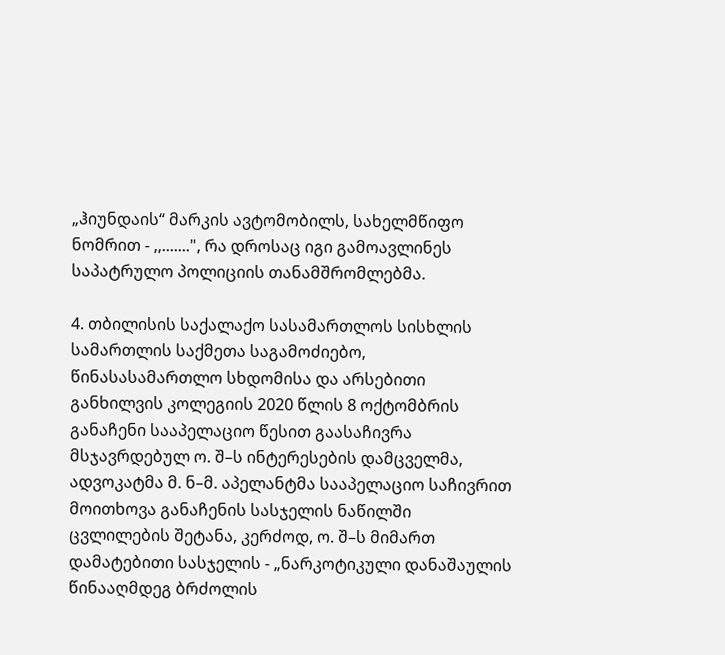„ჰიუნდაის“ მარკის ავტომობილს, სახელმწიფო ნომრით - ,,.......", რა დროსაც იგი გამოავლინეს საპატრულო პოლიციის თანამშრომლებმა.

4. თბილისის საქალაქო სასამართლოს სისხლის სამართლის საქმეთა საგამოძიებო, წინასასამართლო სხდომისა და არსებითი განხილვის კოლეგიის 2020 წლის 8 ოქტომბრის განაჩენი სააპელაციო წესით გაასაჩივრა მსჯავრდებულ ო. შ–ს ინტერესების დამცველმა, ადვოკატმა მ. ნ–მ. აპელანტმა სააპელაციო საჩივრით მოითხოვა განაჩენის სასჯელის ნაწილში ცვლილების შეტანა, კერძოდ, ო. შ–ს მიმართ დამატებითი სასჯელის - „ნარკოტიკული დანაშაულის წინააღმდეგ ბრძოლის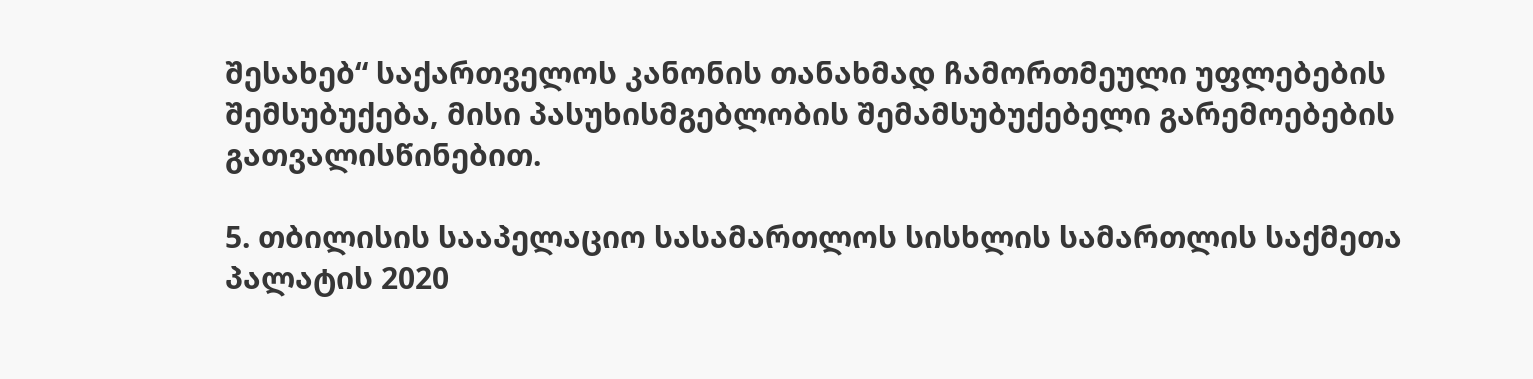შესახებ“ საქართველოს კანონის თანახმად ჩამორთმეული უფლებების შემსუბუქება, მისი პასუხისმგებლობის შემამსუბუქებელი გარემოებების გათვალისწინებით.

5. თბილისის სააპელაციო სასამართლოს სისხლის სამართლის საქმეთა პალატის 2020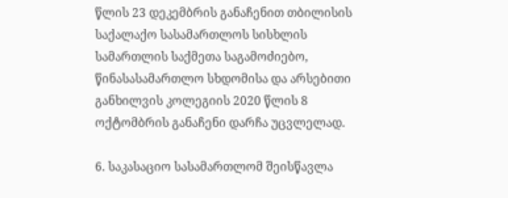წლის 23 დეკემბრის განაჩენით თბილისის საქალაქო სასამართლოს სისხლის სამართლის საქმეთა საგამოძიებო, წინასასამართლო სხდომისა და არსებითი განხილვის კოლეგიის 2020 წლის 8 ოქტომბრის განაჩენი დარჩა უცვლელად.

6. საკასაციო სასამართლომ შეისწავლა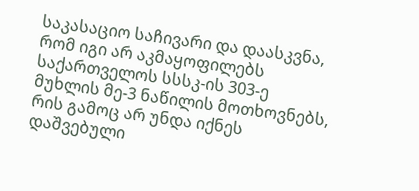საკასაციო საჩივარი და დაასკვნა, რომ იგი არ აკმაყოფილებს საქართველოს სსსკ-ის 303-ე მუხლის მე-3 ნაწილის მოთხოვნებს, რის გამოც არ უნდა იქნეს დაშვებული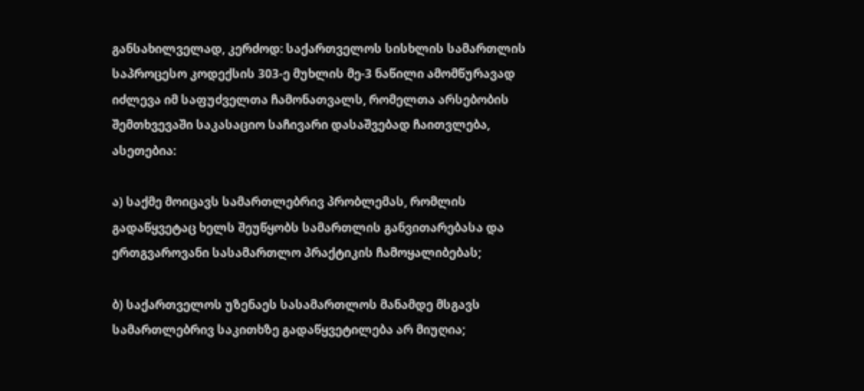განსახილველად, კერძოდ: საქართველოს სისხლის სამართლის საპროცესო კოდექსის 303-ე მუხლის მე-3 ნაწილი ამომწურავად იძლევა იმ საფუძველთა ჩამონათვალს, რომელთა არსებობის შემთხვევაში საკასაციო საჩივარი დასაშვებად ჩაითვლება, ასეთებია:

ა) საქმე მოიცავს სამართლებრივ პრობლემას, რომლის გადაწყვეტაც ხელს შეუწყობს სამართლის განვითარებასა და ერთგვაროვანი სასამართლო პრაქტიკის ჩამოყალიბებას;

ბ) საქართველოს უზენაეს სასამართლოს მანამდე მსგავს სამართლებრივ საკითხზე გადაწყვეტილება არ მიუღია;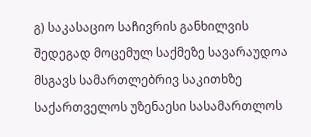გ) საკასაციო საჩივრის განხილვის შედეგად მოცემულ საქმეზე სავარაუდოა მსგავს სამართლებრივ საკითხზე საქართველოს უზენაესი სასამართლოს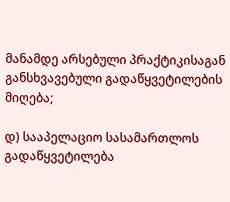მანამდე არსებული პრაქტიკისაგან განსხვავებული გადაწყვეტილების მიღება;

დ) სააპელაციო სასამართლოს გადაწყვეტილება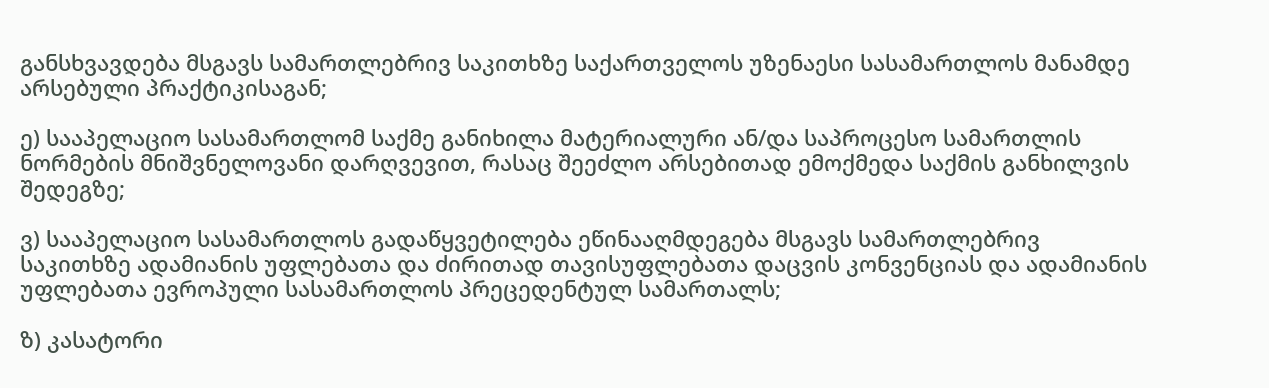განსხვავდება მსგავს სამართლებრივ საკითხზე საქართველოს უზენაესი სასამართლოს მანამდე არსებული პრაქტიკისაგან;

ე) სააპელაციო სასამართლომ საქმე განიხილა მატერიალური ან/და საპროცესო სამართლის ნორმების მნიშვნელოვანი დარღვევით, რასაც შეეძლო არსებითად ემოქმედა საქმის განხილვის შედეგზე;

ვ) სააპელაციო სასამართლოს გადაწყვეტილება ეწინააღმდეგება მსგავს სამართლებრივ საკითხზე ადამიანის უფლებათა და ძირითად თავისუფლებათა დაცვის კონვენციას და ადამიანის უფლებათა ევროპული სასამართლოს პრეცედენტულ სამართალს;

ზ) კასატორი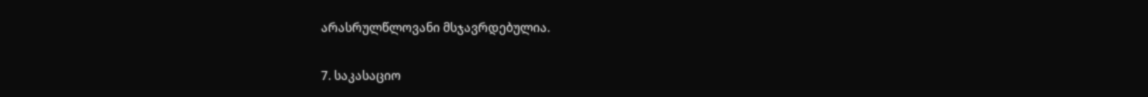არასრულწლოვანი მსჯავრდებულია.

7. საკასაციო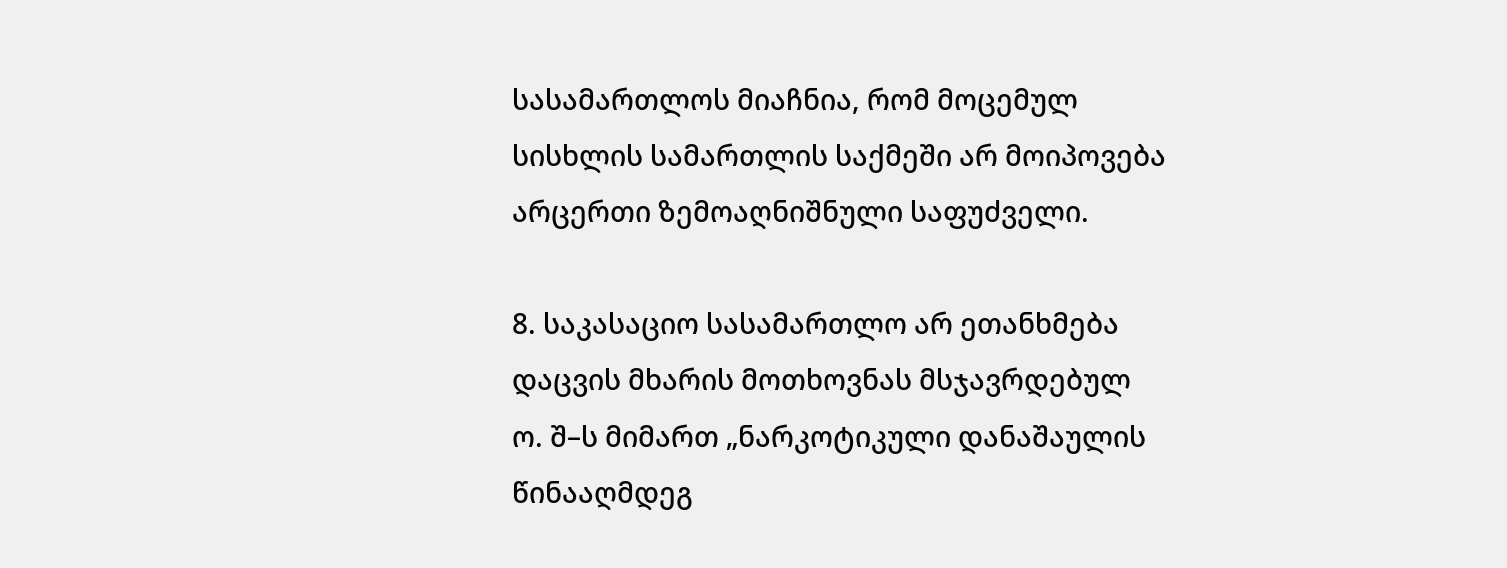სასამართლოს მიაჩნია, რომ მოცემულ სისხლის სამართლის საქმეში არ მოიპოვება არცერთი ზემოაღნიშნული საფუძველი.

8. საკასაციო სასამართლო არ ეთანხმება დაცვის მხარის მოთხოვნას მსჯავრდებულ ო. შ–ს მიმართ „ნარკოტიკული დანაშაულის წინააღმდეგ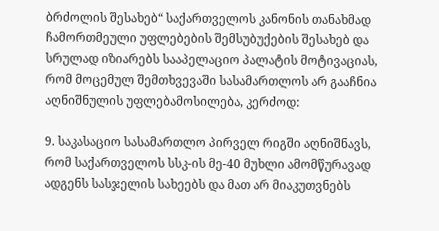ბრძოლის შესახებ“ საქართველოს კანონის თანახმად ჩამორთმეული უფლებების შემსუბუქების შესახებ და სრულად იზიარებს სააპელაციო პალატის მოტივაციას, რომ მოცემულ შემთხვევაში სასამართლოს არ გააჩნია აღნიშნულის უფლებამოსილება, კერძოდ:

9. საკასაციო სასამართლო პირველ რიგში აღნიშნავს, რომ საქართველოს სსკ-ის მე-40 მუხლი ამომწურავად ადგენს სასჯელის სახეებს და მათ არ მიაკუთვნებს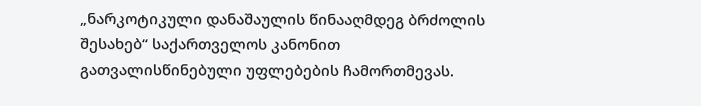„ნარკოტიკული დანაშაულის წინააღმდეგ ბრძოლის შესახებ“ საქართველოს კანონით გათვალისწინებული უფლებების ჩამორთმევას.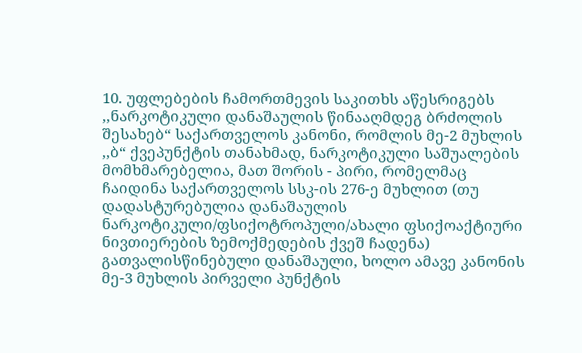10. უფლებების ჩამორთმევის საკითხს აწესრიგებს ,,ნარკოტიკული დანაშაულის წინააღმდეგ ბრძოლის შესახებ“ საქართველოს კანონი, რომლის მე-2 მუხლის ,,ბ“ ქვეპუნქტის თანახმად, ნარკოტიკული საშუალების მომხმარებელია, მათ შორის - პირი, რომელმაც ჩაიდინა საქართველოს სსკ-ის 276-ე მუხლით (თუ დადასტურებულია დანაშაულის ნარკოტიკული/ფსიქოტროპული/ახალი ფსიქოაქტიური ნივთიერების ზემოქმედების ქვეშ ჩადენა) გათვალისწინებული დანაშაული, ხოლო ამავე კანონის მე-3 მუხლის პირველი პუნქტის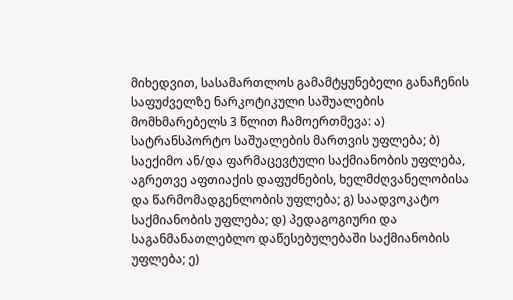მიხედვით, სასამართლოს გამამტყუნებელი განაჩენის საფუძველზე ნარკოტიკული საშუალების მომხმარებელს 3 წლით ჩამოერთმევა: ა) სატრანსპორტო საშუალების მართვის უფლება; ბ) საექიმო ან/და ფარმაცევტული საქმიანობის უფლება, აგრეთვე აფთიაქის დაფუძნების, ხელმძღვანელობისა და წარმომადგენლობის უფლება; გ) საადვოკატო საქმიანობის უფლება; დ) პედაგოგიური და საგანმანათლებლო დაწესებულებაში საქმიანობის უფლება; ე)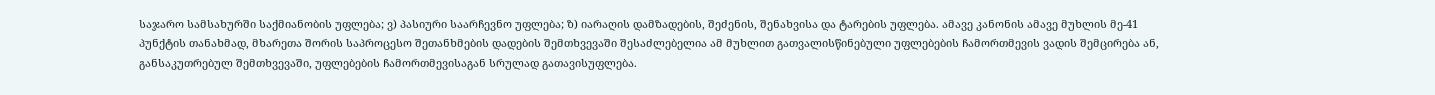საჯარო სამსახურში საქმიანობის უფლება; ვ) პასიური საარჩევნო უფლება; ზ) იარაღის დამზადების, შეძენის, შენახვისა და ტარების უფლება. ამავე კანონის ამავე მუხლის მე-41 პუნქტის თანახმად, მხარეთა შორის საპროცესო შეთანხმების დადების შემთხვევაში შესაძლებელია ამ მუხლით გათვალისწინებული უფლებების ჩამორთმევის ვადის შემცირება ან, განსაკუთრებულ შემთხვევაში, უფლებების ჩამორთმევისაგან სრულად გათავისუფლება.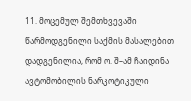11. მოცემულ შემთხვევაში წარმოდგენილი საქმის მასალებით დადგენილია, რომ ო. შ–ამ ჩაიდინა ავტომობილის ნარკოტიკული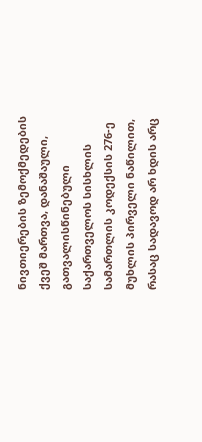ნივთიერების ზემოქმედების ქვეშ მართვა, დანაშაული, გათვალისწინებული საქართველოს სისხლის სამართლის კოდექსის 276-ე მუხლის პირველი ნაწილით, რასაც სადავოდ არ ხდის არც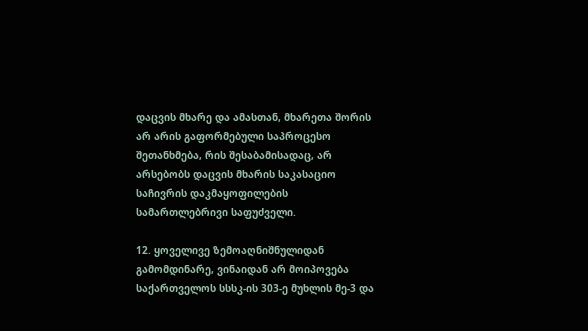დაცვის მხარე და ამასთან, მხარეთა შორის არ არის გაფორმებული საპროცესო შეთანხმება, რის შესაბამისადაც, არ არსებობს დაცვის მხარის საკასაციო საჩივრის დაკმაყოფილების სამართლებრივი საფუძველი.

12. ყოველივე ზემოაღნიშნულიდან გამომდინარე, ვინაიდან არ მოიპოვება საქართველოს სსსკ-ის 303-ე მუხლის მე-3 და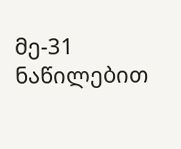მე-31 ნაწილებით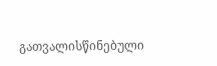გათვალისწინებული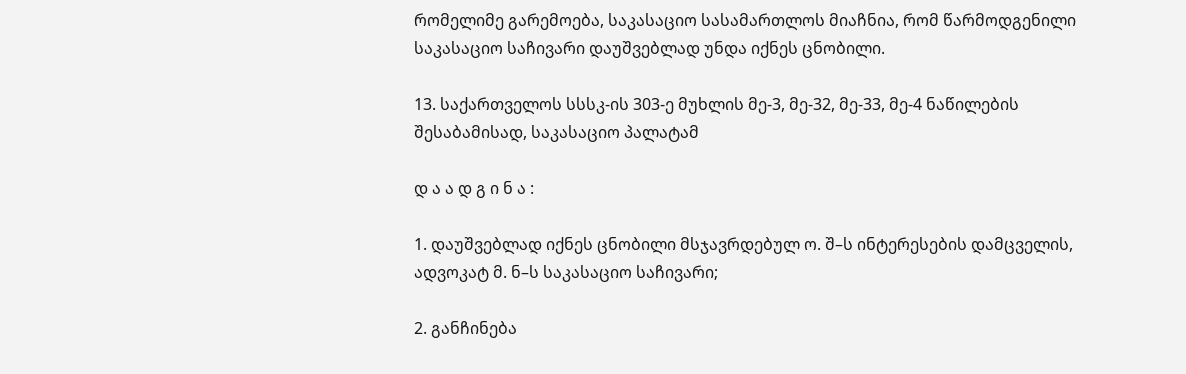რომელიმე გარემოება, საკასაციო სასამართლოს მიაჩნია, რომ წარმოდგენილი საკასაციო საჩივარი დაუშვებლად უნდა იქნეს ცნობილი.

13. საქართველოს სსსკ-ის 303-ე მუხლის მე-3, მე-32, მე-33, მე-4 ნაწილების შესაბამისად, საკასაციო პალატამ

დ ა ა დ გ ი ნ ა :

1. დაუშვებლად იქნეს ცნობილი მსჯავრდებულ ო. შ–ს ინტერესების დამცველის, ადვოკატ მ. ნ–ს საკასაციო საჩივარი;

2. განჩინება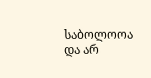საბოლოოა და არ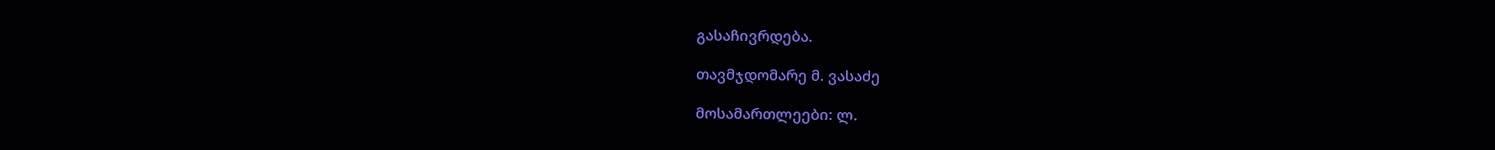გასაჩივრდება.

თავმჯდომარე მ. ვასაძე

მოსამართლეები: ლ.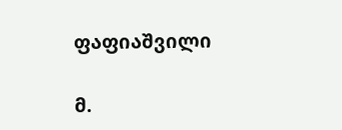ფაფიაშვილი

მ.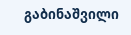გაბინაშვილი